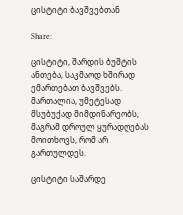ცისტიტი ბავშვებთან

Share:

ცისტიტი, შარდის ბუშტის ანთება, საკმაოდ ხშირად ემართებათ ბავშვებს. მართალია, უმეტესად მსუბუქად მიმდინარეობს, მაგრამ დროულ ყურადღებას მოითხოვს, რომ არ გართულდეს.

ცისტიტი საშარდე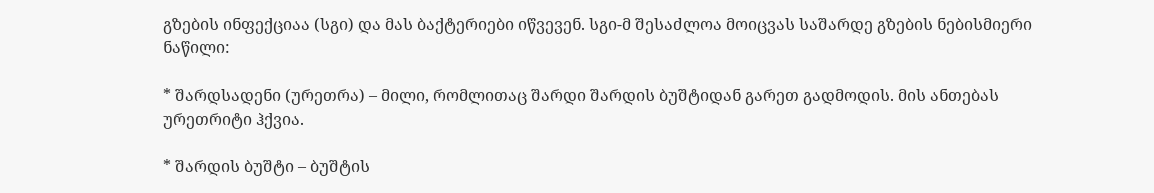გზების ინფექციაა (სგი) და მას ბაქტერიები იწვევენ. სგი-მ შესაძლოა მოიცვას საშარდე გზების ნებისმიერი ნაწილი:

* შარდსადენი (ურეთრა) – მილი, რომლითაც შარდი შარდის ბუშტიდან გარეთ გადმოდის. მის ანთებას ურეთრიტი ჰქვია.

* შარდის ბუშტი – ბუშტის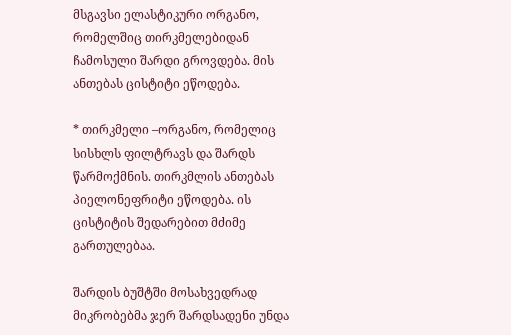მსგავსი ელასტიკური ორგანო, რომელშიც თირკმელებიდან ჩამოსული შარდი გროვდება. მის ანთებას ცისტიტი ეწოდება.

* თირკმელი –ორგანო, რომელიც სისხლს ფილტრავს და შარდს წარმოქმნის. თირკმლის ანთებას პიელონეფრიტი ეწოდება. ის ცისტიტის შედარებით მძიმე გართულებაა.

შარდის ბუშტში მოსახვედრად მიკრობებმა ჯერ შარდსადენი უნდა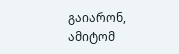გაიარონ, ამიტომ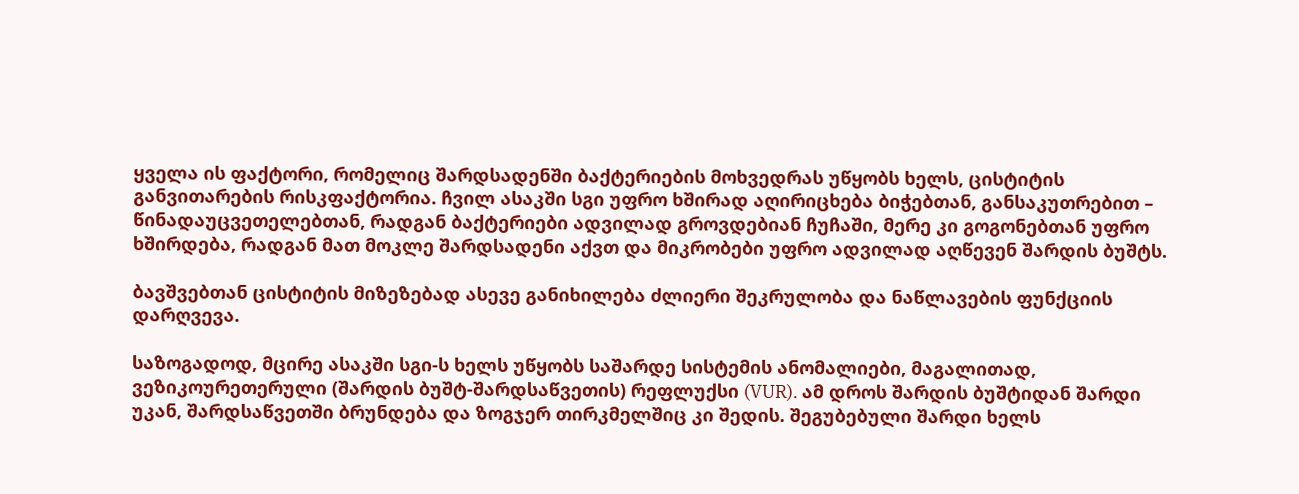ყველა ის ფაქტორი, რომელიც შარდსადენში ბაქტერიების მოხვედრას უწყობს ხელს, ცისტიტის განვითარების რისკფაქტორია. ჩვილ ასაკში სგი უფრო ხშირად აღირიცხება ბიჭებთან, განსაკუთრებით – წინადაუცვეთელებთან, რადგან ბაქტერიები ადვილად გროვდებიან ჩუჩაში, მერე კი გოგონებთან უფრო ხშირდება, რადგან მათ მოკლე შარდსადენი აქვთ და მიკრობები უფრო ადვილად აღწევენ შარდის ბუშტს.

ბავშვებთან ცისტიტის მიზეზებად ასევე განიხილება ძლიერი შეკრულობა და ნაწლავების ფუნქციის დარღვევა.

საზოგადოდ, მცირე ასაკში სგი-ს ხელს უწყობს საშარდე სისტემის ანომალიები, მაგალითად, ვეზიკოურეთერული (შარდის ბუშტ-შარდსაწვეთის) რეფლუქსი (VUR). ამ დროს შარდის ბუშტიდან შარდი უკან, შარდსაწვეთში ბრუნდება და ზოგჯერ თირკმელშიც კი შედის. შეგუბებული შარდი ხელს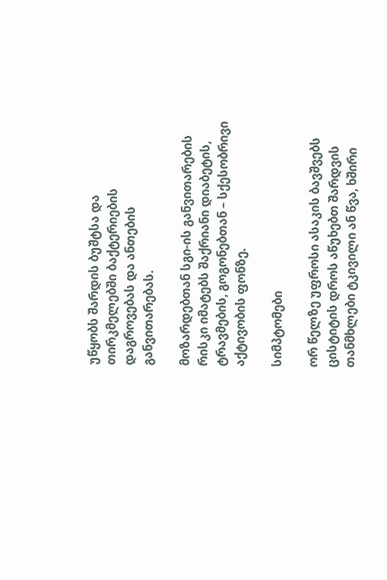უწყობს შარდის ბუშტსა და თირკმელებში ბაქტერიების დაგროვებას და ანთების განვითარებას.

მოზარდებთან სგი-ის განვითარების რისკი იმატებს შაქრიანი დიაბეტის, ტრავმების, გოგონებთან – სქესობრივი აქტივობის ფონზე.

სიმპტომები

ორ წელზე უფროსი ასაკის ბავშვებს ცისტიტის დროს აწუხებთ შარდვის თანმხლები ტკივილი ან წვა, ხშირი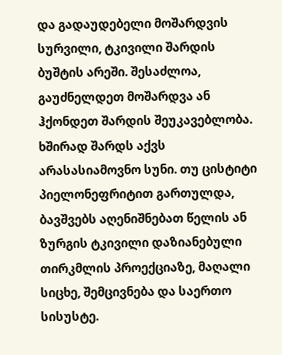და გადაუდებელი მოშარდვის სურვილი, ტკივილი შარდის ბუშტის არეში. შესაძლოა, გაუძნელდეთ მოშარდვა ან ჰქონდეთ შარდის შეუკავებლობა. ხშირად შარდს აქვს არასასიამოვნო სუნი. თუ ცისტიტი პიელონეფრიტით გართულდა, ბავშვებს აღენიშნებათ წელის ან ზურგის ტკივილი დაზიანებული თირკმლის პროექციაზე, მაღალი სიცხე, შემცივნება და საერთო სისუსტე.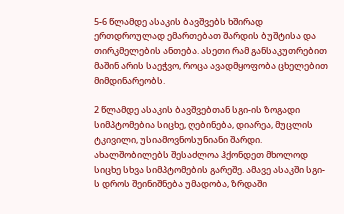5-6 წლამდე ასაკის ბავშვებს ხშირად ერთდროულად ემართებათ შარდის ბუშტისა და თირკმელების ანთება. ასეთი რამ განსაკუთრებით მაშინ არის საეჭვო, როცა ავადმყოფობა ცხელებით მიმდინარეობს.

2 წლამდე ასაკის ბავშვებთან სგი-ის ზოგადი სიმპტომებია სიცხე, ღებინება, დიარეა, მუცლის ტკივილი, უსიამოვნოსუნიანი შარდი. ახალშობილებს შესაძლოა ჰქონდეთ მხოლოდ სიცხე სხვა სიმპტომების გარეშე. ამავე ასაკში სგი-ს დროს შეინიშნება უმადობა, ზრდაში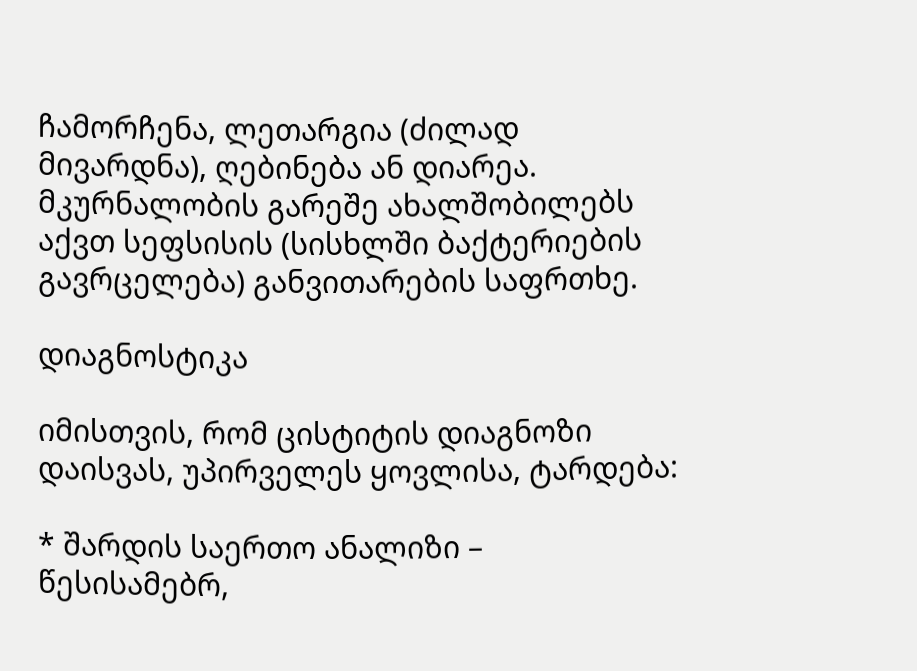ჩამორჩენა, ლეთარგია (ძილად მივარდნა), ღებინება ან დიარეა. მკურნალობის გარეშე ახალშობილებს აქვთ სეფსისის (სისხლში ბაქტერიების გავრცელება) განვითარების საფრთხე.

დიაგნოსტიკა

იმისთვის, რომ ცისტიტის დიაგნოზი დაისვას, უპირველეს ყოვლისა, ტარდება:

* შარდის საერთო ანალიზი – წესისამებრ,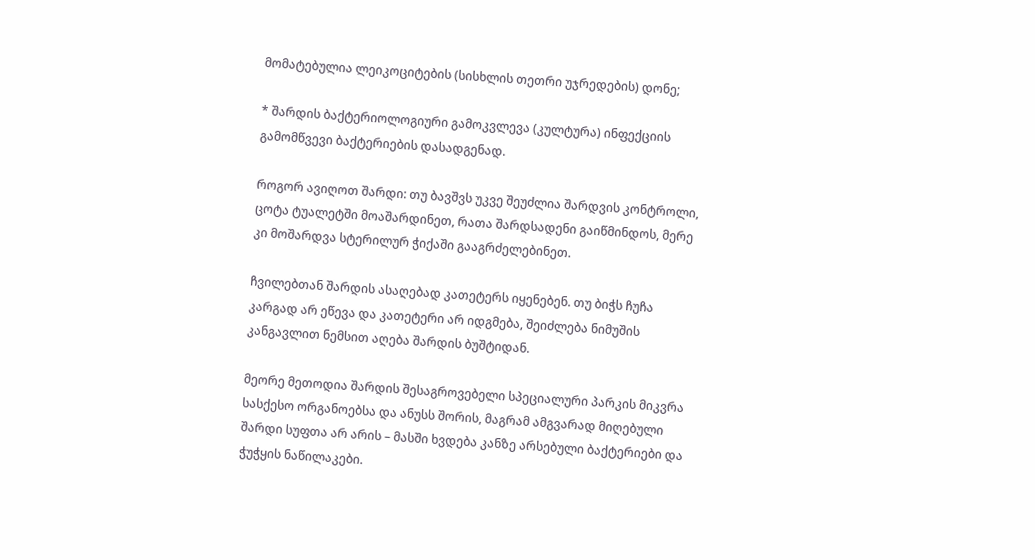მომატებულია ლეიკოციტების (სისხლის თეთრი უჯრედების) დონე;

* შარდის ბაქტერიოლოგიური გამოკვლევა (კულტურა) ინფექციის გამომწვევი ბაქტერიების დასადგენად.

როგორ ავიღოთ შარდი: თუ ბავშვს უკვე შეუძლია შარდვის კონტროლი, ცოტა ტუალეტში მოაშარდინეთ, რათა შარდსადენი გაიწმინდოს, მერე კი მოშარდვა სტერილურ ჭიქაში გააგრძელებინეთ.

ჩვილებთან შარდის ასაღებად კათეტერს იყენებენ. თუ ბიჭს ჩუჩა კარგად არ ეწევა და კათეტერი არ იდგმება, შეიძლება ნიმუშის კანგავლით ნემსით აღება შარდის ბუშტიდან.

მეორე მეთოდია შარდის შესაგროვებელი სპეციალური პარკის მიკვრა სასქესო ორგანოებსა და ანუსს შორის, მაგრამ ამგვარად მიღებული შარდი სუფთა არ არის – მასში ხვდება კანზე არსებული ბაქტერიები და ჭუჭყის ნაწილაკები.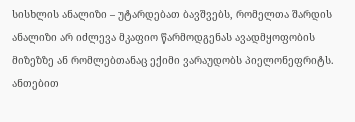სისხლის ანალიზი – უტარდებათ ბავშვებს, რომელთა შარდის ანალიზი არ იძლევა მკაფიო წარმოდგენას ავადმყოფობის მიზეზზე ან რომლებთანაც ექიმი ვარაუდობს პიელონეფრიტს. ანთებით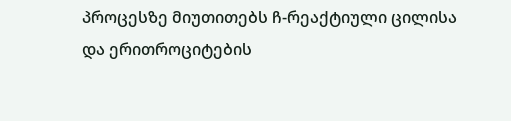პროცესზე მიუთითებს ჩ-რეაქტიული ცილისა და ერითროციტების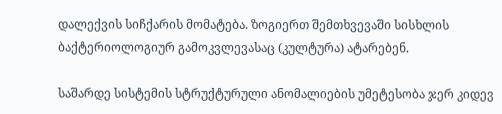დალექვის სიჩქარის მომატება. ზოგიერთ შემთხვევაში სისხლის ბაქტერიოლოგიურ გამოკვლევასაც (კულტურა) ატარებენ.

საშარდე სისტემის სტრუქტურული ანომალიების უმეტესობა ჯერ კიდევ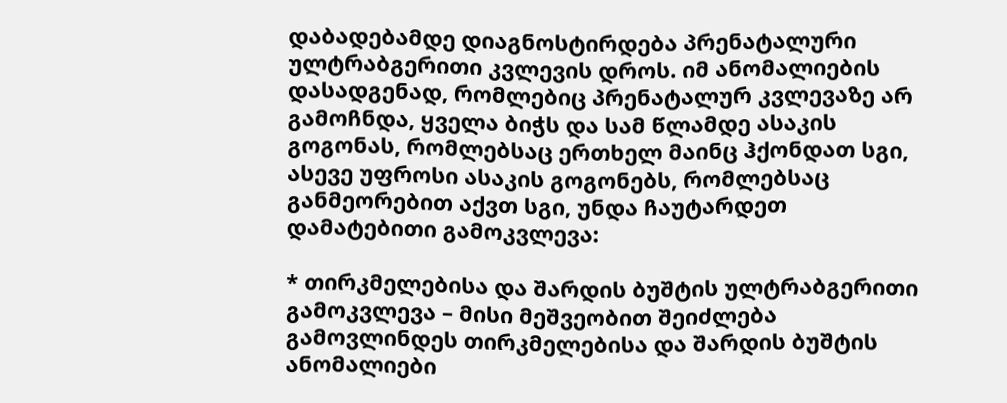დაბადებამდე დიაგნოსტირდება პრენატალური ულტრაბგერითი კვლევის დროს. იმ ანომალიების დასადგენად, რომლებიც პრენატალურ კვლევაზე არ გამოჩნდა, ყველა ბიჭს და სამ წლამდე ასაკის გოგონას, რომლებსაც ერთხელ მაინც ჰქონდათ სგი, ასევე უფროსი ასაკის გოგონებს, რომლებსაც განმეორებით აქვთ სგი, უნდა ჩაუტარდეთ დამატებითი გამოკვლევა:

* თირკმელებისა და შარდის ბუშტის ულტრაბგერითი გამოკვლევა – მისი მეშვეობით შეიძლება გამოვლინდეს თირკმელებისა და შარდის ბუშტის ანომალიები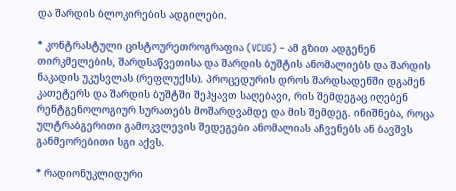და შარდის ბლოკირების ადგილები.

* კონტრასტული ცისტოურეთროგრაფია (VCUG) – ამ გზით ადგენენ თირკმელების, შარდსაწვეთისა და შარდის ბუშტის ანომალიებს და შარდის ნაკადის უკუსვლას (რეფლუქსს). პროცედურის დროს შარდსადენში დგამენ კათეტერს და შარდის ბუშტში შეჰყავთ საღებავი, რის შემდეგაც იღებენ რენტგენოლოგიურ სურათებს მოშარდვამდე და მის შემდეგ. ინიშნება, როცა ულტრაბგერითი გამოკვლევის შედეგები ანომალიას აჩვენებს ან ბავშვს განმეორებითი სგი აქვს.

* რადიონუკლიდური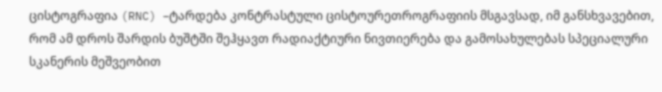ცისტოგრაფია (RNC) –ტარდება კონტრასტული ცისტოურეთროგრაფიის მსგავსად, იმ განსხვავებით, რომ ამ დროს შარდის ბუშტში შეჰყავთ რადიაქტიური ნივთიერება და გამოსახულებას სპეციალური სკანერის მეშვეობით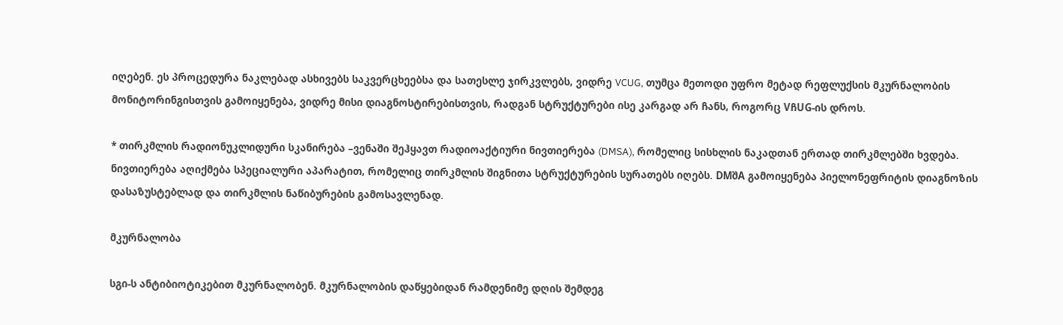იღებენ. ეს პროცედურა ნაკლებად ასხივებს საკვერცხეებსა და სათესლე ჯირკვლებს, ვიდრე VCUG, თუმცა მეთოდი უფრო მეტად რეფლუქსის მკურნალობის მონიტორინგისთვის გამოიყენება, ვიდრე მისი დიაგნოსტირებისთვის, რადგან სტრუქტურები ისე კარგად არ ჩანს, როგორც VჩUG-ის დროს.

* თირკმლის რადიონუკლიდური სკანირება –ვენაში შეჰყავთ რადიოაქტიური ნივთიერება (DMSA), რომელიც სისხლის ნაკადთან ერთად თირკმლებში ხვდება. ნივთიერება აღიქმება სპეციალური აპარატით, რომელიც თირკმლის შიგნითა სტრუქტურების სურათებს იღებს. DMშA გამოიყენება პიელონეფრიტის დიაგნოზის დასაზუსტებლად და თირკმლის ნაწიბურების გამოსავლენად.

მკურნალობა

სგი-ს ანტიბიოტიკებით მკურნალობენ. მკურნალობის დაწყებიდან რამდენიმე დღის შემდეგ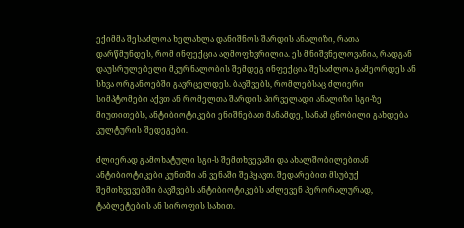ექიმმა შესაძლოა ხელახლა დანიშნოს შარდის ანალიზი, რათა დარწმუნდეს, რომ ინფექცია აღმოფხვრილია. ეს მნიშვნელოვანია, რადგან დაუსრულებელი მკურნალობის შემდეგ ინფექცია შესაძლოა გამეორდეს ან სხვა ორგანოებში გავრცელდეს. ბავშვებს, რომლებსაც ძლიერი სიმპტომები აქვთ ან რომელთა შარდის პირველადი ანალიზი სგი-ზე მიუთითებს, ანტიბიოტიკები ენიშნებათ მანამდე, სანამ ცნობილი გახდება კულტურის შედეგები.

ძლიერად გამოხატული სგი-ს შემთხვევაში და ახალშობილებთან ანტიბიოტიკები კუნთში ან ვენაში შეჰყავთ. შედარებით მსუბუქ შემთხვევებში ბავშვებს ანტიბიოტიკებს აძლევენ პერორალურად, ტაბლეტების ან სიროფის სახით.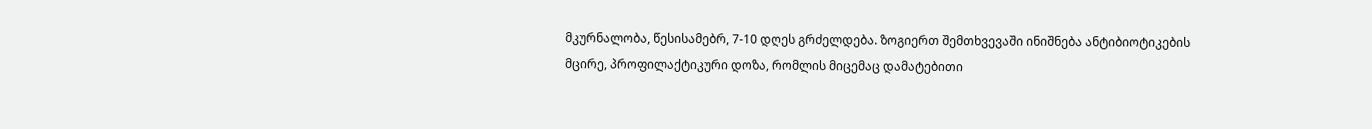მკურნალობა, წესისამებრ, 7-10 დღეს გრძელდება. ზოგიერთ შემთხვევაში ინიშნება ანტიბიოტიკების მცირე, პროფილაქტიკური დოზა, რომლის მიცემაც დამატებითი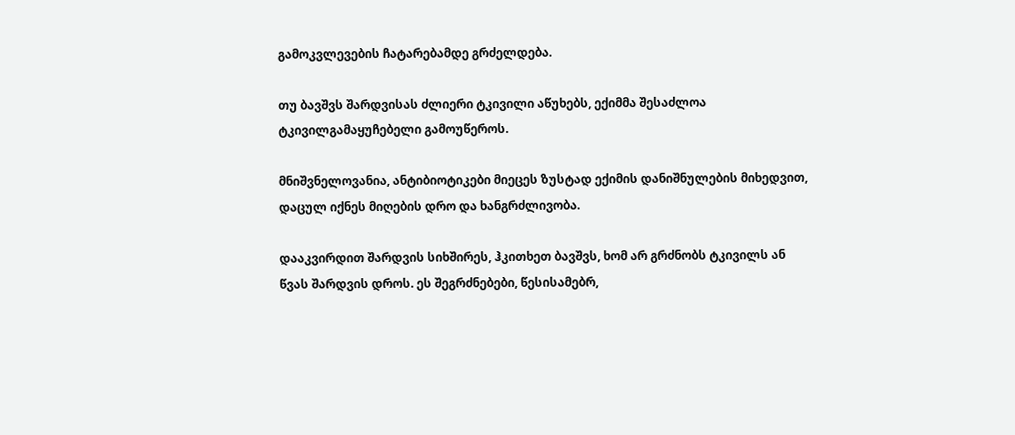გამოკვლევების ჩატარებამდე გრძელდება.

თუ ბავშვს შარდვისას ძლიერი ტკივილი აწუხებს, ექიმმა შესაძლოა ტკივილგამაყუჩებელი გამოუწეროს.

მნიშვნელოვანია, ანტიბიოტიკები მიეცეს ზუსტად ექიმის დანიშნულების მიხედვით, დაცულ იქნეს მიღების დრო და ხანგრძლივობა.

დააკვირდით შარდვის სიხშირეს, ჰკითხეთ ბავშვს, ხომ არ გრძნობს ტკივილს ან წვას შარდვის დროს. ეს შეგრძნებები, წესისამებრ,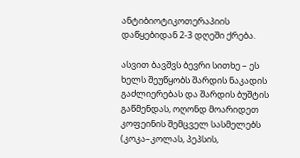ანტიბიოტიკოთერაპიის დაწყებიდან 2-3 დღეში ქრება.

ასვით ბავშვს ბევრი სითხე – ეს ხელს შეუწყობს შარდის ნაკადის გაძლიერებას და შარდის ბუშტის გაწმენდას, ოღონდ მოარიდეთ კოფეინის შემცველ სასმელებს (კოკა–კოლას, პეპსის,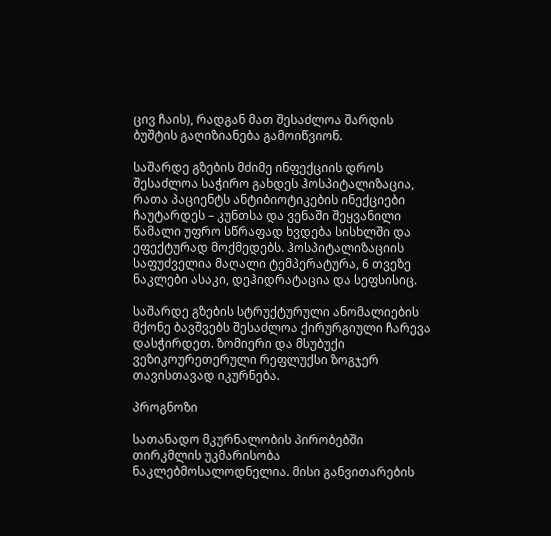ცივ ჩაის), რადგან მათ შესაძლოა შარდის ბუშტის გაღიზიანება გამოიწვიონ.

საშარდე გზების მძიმე ინფექციის დროს შესაძლოა საჭირო გახდეს ჰოსპიტალიზაცია, რათა პაციენტს ანტიბიოტიკების ინექციები ჩაუტარდეს – კუნთსა და ვენაში შეყვანილი წამალი უფრო სწრაფად ხვდება სისხლში და ეფექტურად მოქმედებს. ჰოსპიტალიზაციის საფუძველია მაღალი ტემპერატურა, 6 თვეზე ნაკლები ასაკი, დეჰიდრატაცია და სეფსისიც.

საშარდე გზების სტრუქტურული ანომალიების მქონე ბავშვებს შესაძლოა ქირურგიული ჩარევა დასჭირდეთ. ზომიერი და მსუბუქი ვეზიკოურეთერული რეფლუქსი ზოგჯერ თავისთავად იკურნება.

პროგნოზი

სათანადო მკურნალობის პირობებში თირკმლის უკმარისობა ნაკლებმოსალოდნელია. მისი განვითარების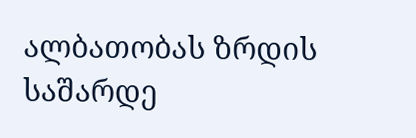ალბათობას ზრდის საშარდე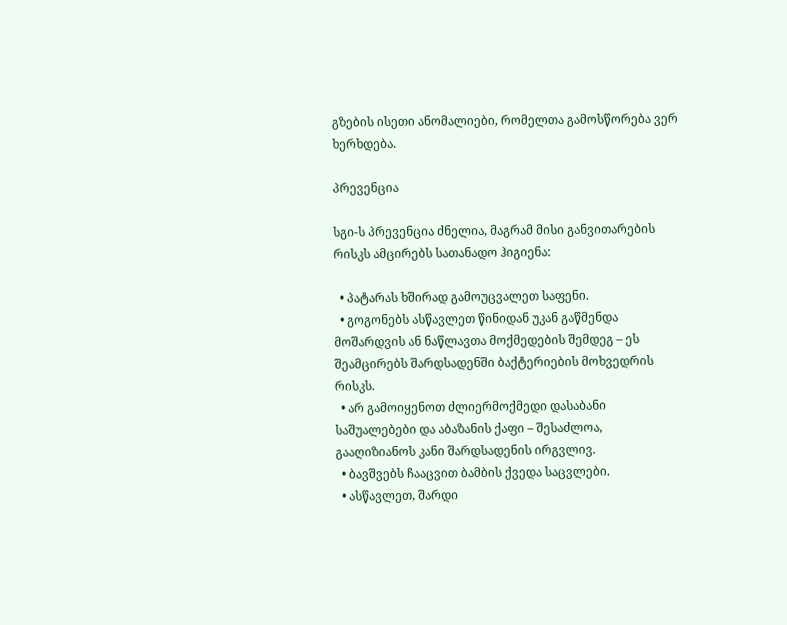გზების ისეთი ანომალიები, რომელთა გამოსწორება ვერ ხერხდება.

პრევენცია

სგი-ს პრევენცია ძნელია, მაგრამ მისი განვითარების რისკს ამცირებს სათანადო ჰიგიენა:

  • პატარას ხშირად გამოუცვალეთ საფენი.
  • გოგონებს ასწავლეთ წინიდან უკან გაწმენდა მოშარდვის ან ნაწლავთა მოქმედების შემდეგ – ეს შეამცირებს შარდსადენში ბაქტერიების მოხვედრის რისკს.
  • არ გამოიყენოთ ძლიერმოქმედი დასაბანი საშუალებები და აბაზანის ქაფი – შესაძლოა, გააღიზიანოს კანი შარდსადენის ირგვლივ.
  • ბავშვებს ჩააცვით ბამბის ქვედა საცვლები.
  • ასწავლეთ, შარდი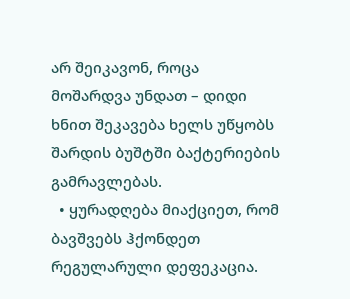არ შეიკავონ, როცა მოშარდვა უნდათ – დიდი ხნით შეკავება ხელს უწყობს შარდის ბუშტში ბაქტერიების გამრავლებას.
  • ყურადღება მიაქციეთ, რომ ბავშვებს ჰქონდეთ რეგულარული დეფეკაცია.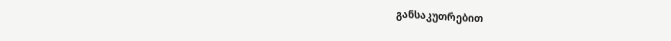განსაკუთრებით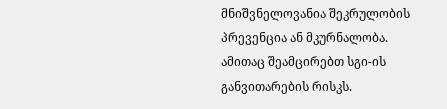მნიშვნელოვანია შეკრულობის პრევენცია ან მკურნალობა. ამითაც შეამცირებთ სგი-ის განვითარების რისკს.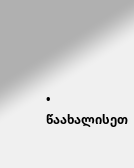• წაახალისეთ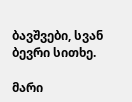ბავშვები, სვან ბევრი სითხე.

მარი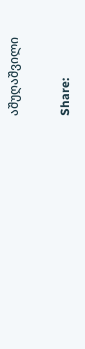აშუღაშვილი

Share: